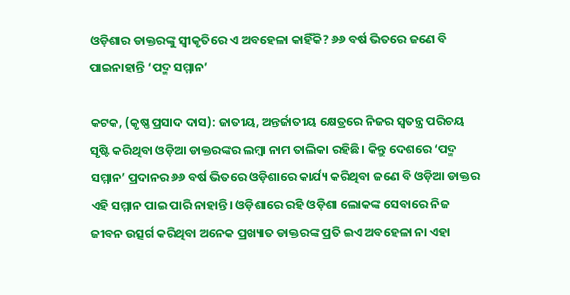ଓଡ଼ିଶାର ଡାକ୍ତରଙ୍କୁ ସ୍ୱୀକୃତିରେ ଏ ଅବହେଳା କାହିଁକି? ୬୬ ବର୍ଷ ଭିତରେ ଜଣେ ବି ପାଇନାହାନ୍ତି ‘ପଦ୍ମ ସମ୍ମାନ’

କଟକ, (କୃଷ୍ଣ ପ୍ରସାଦ ଦାସ): ଜାତୀୟ, ଅନ୍ତର୍ଜାତୀୟ କ୍ଷେତ୍ରରେ ନିଜର ସ୍ବତନ୍ତ୍ର ପରିଚୟ ସୃଷ୍ଟି କରିଥିବା ଓଡ଼ିଆ ଡାକ୍ତରଙ୍କର ଲମ୍ବା ନାମ ତାଲିକା ରହିଛି। କିନ୍ତୁ ଦେଶରେ ‘ପଦ୍ମ ସମ୍ମାନ’ ପ୍ରଦାନର ୬୬ ବର୍ଷ ଭିତରେ ଓଡ଼ିଶାରେ କାର୍ଯ୍ୟ କରିଥିବା ଜଣେ ବି ଓଡ଼ିଆ ଡାକ୍ତର ଏହି ସମ୍ମାନ ପାଇ ପାରି ନାହାନ୍ତି। ଓଡ଼ିଶାରେ ରହି ଓଡ଼ିଶା ଲୋକଙ୍କ ସେବାରେ ନିଜ ଜୀବନ ଉତ୍ସର୍ଗ କରିଥିବା ଅନେକ ପ୍ରଖ୍ୟାତ ଡାକ୍ତରଙ୍କ ପ୍ରତି ଇଏ ଅବହେଳା ନା ଏହା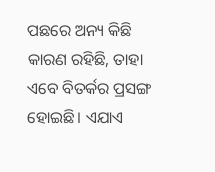ପଛରେ ଅନ୍ୟ କିଛି କାରଣ ରହିଛି, ତାହା ଏବେ ବିତର୍କର ପ୍ରସଙ୍ଗ ହୋଇଛି। ଏଯାଏ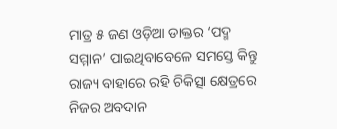ମାତ୍ର ୫ ଜଣ ଓଡ଼ିଆ ଡାକ୍ତର ‘ପଦ୍ମ ସମ୍ମାନ’ ପାଇଥିବାବେଳେ ସମସ୍ତେ କିନ୍ତୁ ରାଜ୍ୟ ବାହାରେ ରହି ଚିକିତ୍ସା କ୍ଷେତ୍ରରେ ନିଜର ଅବଦାନ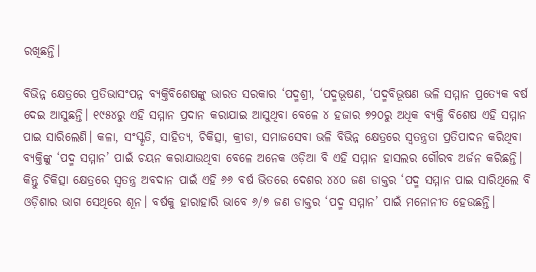ରଖିଛନ୍ତି।

ବିଭିନ୍ନ କ୍ଷେତ୍ରରେ ପ୍ରତିଭାସଂପନ୍ନ ବ୍ୟକ୍ତିବିଶେଷଙ୍କୁ ଭାରତ ସରକାର ‘ପଦ୍ମଶ୍ରୀ, ‘ପଦ୍ମଭୂଷଣ, ‘ପଦ୍ମବିଭୂଷଣ ଭଳି ସମ୍ମାନ ପ୍ରତ୍ୟେକ ବର୍ଷ ଦେଇ ଆସୁଛନ୍ତି। ୧୯୫୪ରୁ ଏହି ସମ୍ମାନ ପ୍ରଦାନ କରାଯାଇ ଆସୁଥିବା ବେଳେ ୪ ହଜାର ୭୨୦ରୁ ଅଧିକ ବ୍ୟକ୍ତି ବିଶେଷ ଏହି ସମ୍ମାନ ପାଇ ସାରିଲେଣି। କଳା, ସଂସ୍କୃତି, ସାହିତ୍ୟ, ଚିକିତ୍ସା, କ୍ରୀଡା, ସମାଜସେବା ଭଳି ବିଭିନ୍ନ କ୍ଷେତ୍ରରେ ସ୍ବତନ୍ତ୍ରତା ପ୍ରତିପାଦନ କରିଥିବା ବ୍ୟକ୍ତିଙ୍କୁ ‘ପଦ୍ମ ସମ୍ମାନ’ ପାଇଁ ଚୟନ କରାଯାଉଥିବା ବେଳେ ଅନେକ ଓଡ଼ିଆ ବି ଏହି ସମ୍ମାନ ହାସଲର ଗୌରବ ଅର୍ଜନ କରିଛନ୍ତି। କିନ୍ତୁ ଚିକିତ୍ସା କ୍ଷେତ୍ରରେ ସ୍ବତନ୍ତ୍ର ଅବଦାନ ପାଇଁ ଏହି ୬୬ ବର୍ଷ ଭିତରେ ଦେଶର ୪୪୦ ଜଣ ଡାକ୍ତର ‘ପଦ୍ମ ସମ୍ମାନ ପାଇ ସାରିଥିଲେ ବି ଓଡ଼ିଶାର ଭାଗ ସେଥିରେ ଶୂନ। ବର୍ଷକୁ ହାରାହାରି ଭାବେ ୬/୭ ଜଣ ଡାକ୍ତର ‘ପଦ୍ମ ସମ୍ମାନ’ ପାଇଁ ମନୋନୀତ ହେଉଛନ୍ତି।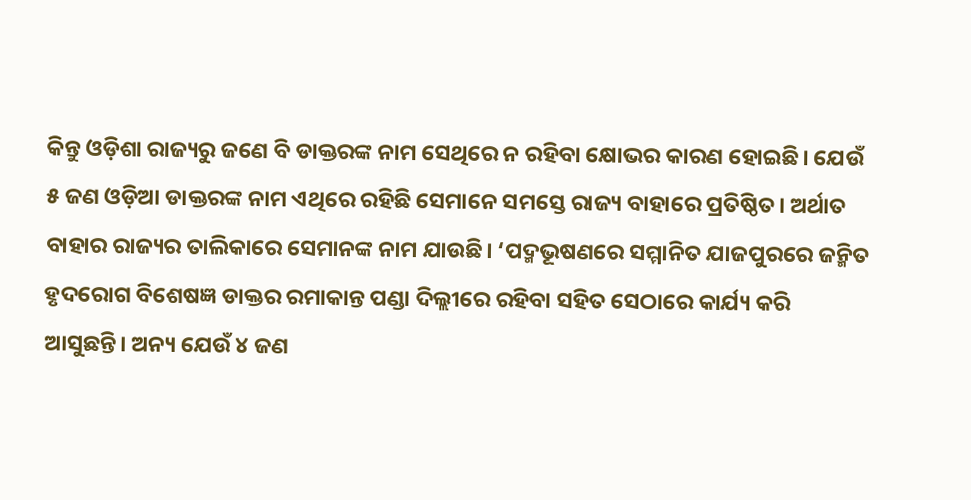କିନ୍ତୁ ଓଡ଼ିଶା ରାଜ୍ୟରୁ ଜଣେ ବି ଡାକ୍ତରଙ୍କ ନାମ ସେଥିରେ ନ ରହିବା କ୍ଷୋଭର କାରଣ ହୋଇଛି। ଯେଉଁ ୫ ଜଣ ଓଡ଼ିଆ ଡାକ୍ତରଙ୍କ ନାମ ଏଥିରେ ରହିଛି ସେମାନେ ସମସ୍ତେ ରାଜ୍ୟ ବାହାରେ ପ୍ରତିଷ୍ଠିତ। ଅର୍ଥାତ ବାହାର ରାଜ୍ୟର ତାଲିକାରେ ସେମାନଙ୍କ ନାମ ଯାଉଛି। ‘ପଦ୍ମଭୂଷଣରେ ସମ୍ମାନିତ ଯାଜପୁରରେ ଜନ୍ମିତ ହୃଦରୋଗ ବିଶେଷଜ୍ଞ ଡାକ୍ତର ରମାକାନ୍ତ ପଣ୍ଡା ଦିଲ୍ଲୀରେ ରହିବା ସହିତ ସେଠାରେ କାର୍ଯ୍ୟ କରି ଆସୁଛନ୍ତି। ଅନ୍ୟ ଯେଉଁ ୪ ଜଣ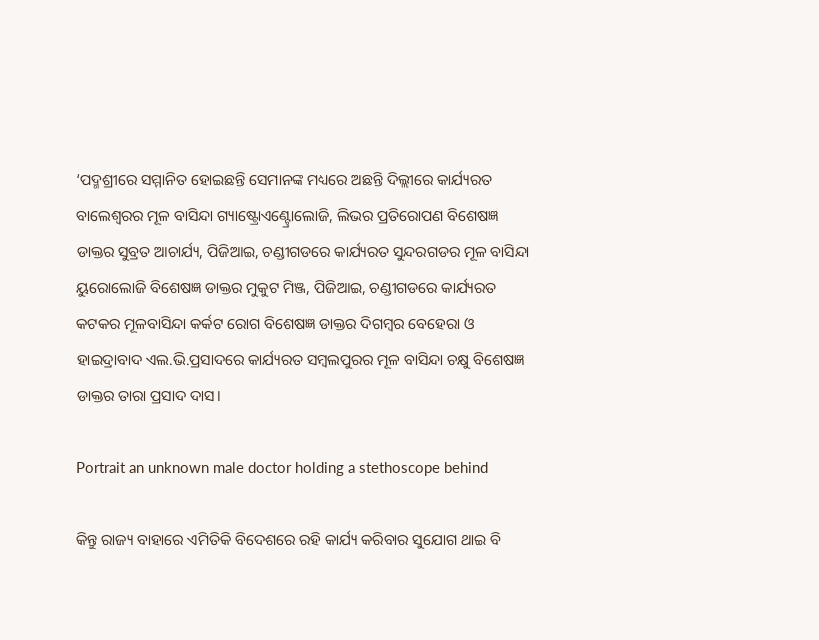‘ପଦ୍ମଶ୍ରୀରେ ସମ୍ମାନିତ ହୋଇଛନ୍ତି ସେମାନଙ୍କ ମଧ୍ୟରେ ଅଛନ୍ତି ଦିଲ୍ଲୀରେ କାର୍ଯ୍ୟରତ ବାଲେଶ୍ବରର ମୂଳ ବାସିନ୍ଦା ଗ୍ୟାଷ୍ଟ୍ରୋଏଣ୍ଟ୍ରୋଲୋଜି, ଲିଭର ପ୍ରତିରୋପଣ ବିଶେଷଜ୍ଞ ଡାକ୍ତର ସୁବ୍ରତ ଆଚାର୍ଯ୍ୟ, ପିଜିଆଇ, ଚଣ୍ଡୀଗଡରେ କାର୍ଯ୍ୟରତ ସୁନ୍ଦରଗଡର ମୂଳ ବାସିନ୍ଦା ୟୁରୋଲୋଜି ବି‌ଶେଷଜ୍ଞ ଡାକ୍ତର ମୁକୁଟ ମିଞ୍ଜ, ପିଜିଆଇ, ଚଣ୍ଡୀଗଡରେ କାର୍ଯ୍ୟରତ କଟକର ମୂଳବାସିନ୍ଦା କର୍କଟ ରୋଗ ବି‌ଶେଷଜ୍ଞ ଡାକ୍ତର ଦିଗମ୍ବର ବେହେରା ଓ ହାଇଦ୍ରାବାଦ ଏଲ.ଭି.ପ୍ରସାଦରେ କାର୍ଯ୍ୟରତ ସମ୍ବଲପୁରର ମୂଳ ବାସିନ୍ଦା ଚକ୍ଷୁ ବିଶେଷଜ୍ଞ ଡାକ୍ତର ତାରା ପ୍ରସାଦ ଦାସ।

Portrait an unknown male doctor holding a stethoscope behind

କିନ୍ତୁ ରାଜ୍ୟ ବାହାରେ ଏମିତିକି ବିଦେଶରେ ରହି କାର୍ଯ୍ୟ କରିବାର ସୁଯୋଗ ଥାଇ ବି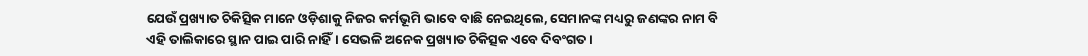ଯେଉଁ ପ୍ରଖ୍ୟାତ ଚିକିତ୍ସିକ ମାନେ ଓଡ଼ିଶାକୁ ନିଜର କର୍ମଭୂମି ଭାବେ ବାଛି ନେଇଥିଲେ, ସେମାନଙ୍କ ମଧ୍ୟରୁ ଜଣଙ୍କର ନାମ ବି ଏହି ତାଲିକାରେ ସ୍ଥାନ ପାଇ ପାରି ନାହିଁ। ସେଭଳି ଅନେକ ପ୍ରଖ୍ୟାତ ଚିକିତ୍ସକ ଏବେ ଦିବଂଗତ।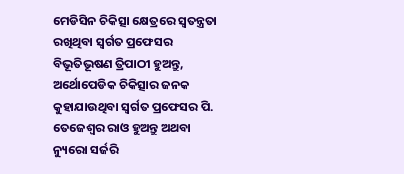ମେଡିସିନ ଚିକିତ୍ସା କ୍ଷେତ୍ରରେ ସ୍ବତନ୍ତ୍ରତା ରଖିଥିବା ସ୍ବର୍ଗତ ପ୍ରଫେସର ବିଭୂତିଭୂଷଣ ତ୍ରିପାଠୀ ହୁଅନ୍ତୁ, ଅର୍ଥୋପେଡିକ ଚିକିତ୍ସାର ଜନକ କୁହାଯାଉଥିବା ସ୍ବର୍ଗତ ପ୍ରଫେସର ‌ପି. ତେଜେଶ୍ବର ରାଓ ହୁଅନ୍ତୁ ଅଥବା ନ୍ୟୁରୋ ସର୍ଜରି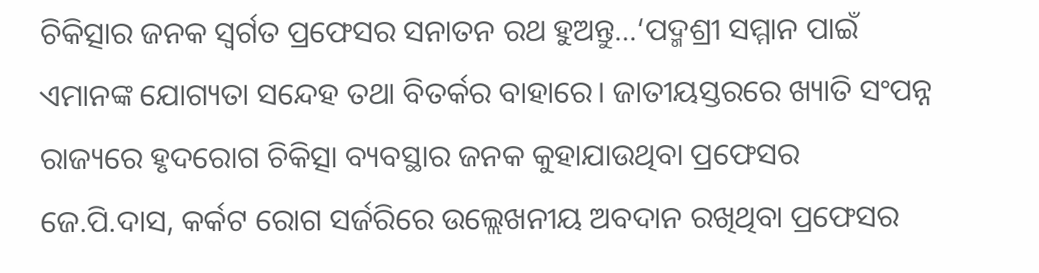ଚିକିତ୍ସାର ଜନକ ସ୍ବର୍ଗତ ପ୍ରଫେସର ସନାତନ ରଥ ହୁଅନ୍ତୁ…‘ପଦ୍ମଶ୍ରୀ ସମ୍ମାନ ପାଇଁ ଏମାନଙ୍କ ଯୋଗ୍ୟତା ସନ୍ଦେହ ତଥା ବିତର୍କର ବାହାରେ। ଜାତୀୟସ୍ତରରେ ଖ୍ୟାତି ସଂପନ୍ନ ରାଜ୍ୟରେ ହୃଦରୋଗ ଚିକିତ୍ସା ବ୍ୟବସ୍ଥାର ଜନକ କୁହାଯାଉଥିବା ପ୍ରଫେସର ଜେ.ପି.ଦାସ, କର୍କଟ ରୋଗ ସର୍ଜରିରେ ଉଲ୍ଲେଖନୀୟ ଅବଦାନ ରଖିଥିବା ପ୍ରଫେସର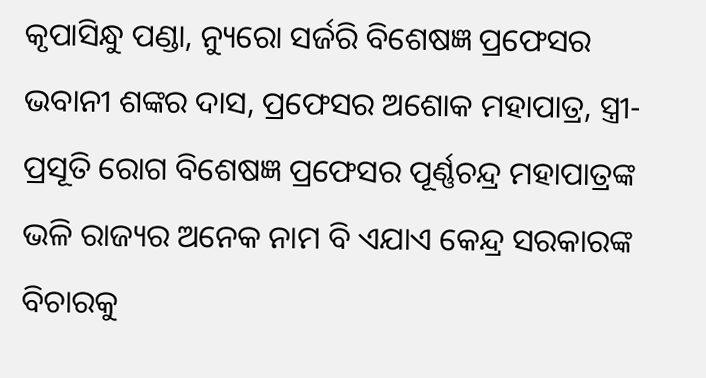କୃପାସିନ୍ଧୁ ପଣ୍ଡା, ନ୍ୟୁରୋ ସର୍ଜରି ବିଶେଷଜ୍ଞ ପ୍ରଫେସର ଭବାନୀ ଶଙ୍କର ଦାସ, ପ୍ରଫେସର ଅଶୋକ ମହାପାତ୍ର, ସ୍ତ୍ରୀ-ପ୍ରସୂତି ରୋଗ ବିଶେଷଜ୍ଞ ପ୍ରଫେସର ପୂର୍ଣ୍ଣଚନ୍ଦ୍ର ମହାପାତ୍ରଙ୍କ ଭଳି ରାଜ୍ୟର ଅନେକ ନାମ ବି ଏଯାଏ କେନ୍ଦ୍ର ସରକାରଙ୍କ ବିଚାରକୁ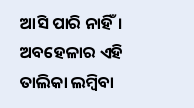ଆସି ପାରି ନାହିଁ। ଅବହେଳାର ଏହି ତାଲିକା ଲମ୍ବିବା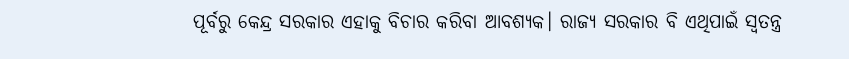ପୂର୍ବରୁ କେନ୍ଦ୍ର ସରକାର ଏହାକୁ ବିଚାର କରିବା ଆବଶ୍ୟକ। ରାଜ୍ୟ ସରକାର ବି ଏଥିପାଇଁ ସ୍ବତନ୍ତ୍ର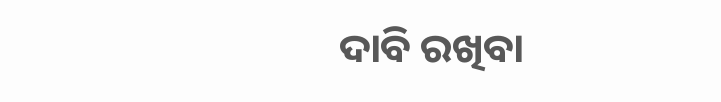ଦାବି ରଖିବା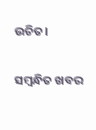ଉଚିତ।

ସମ୍ବନ୍ଧିତ ଖବର